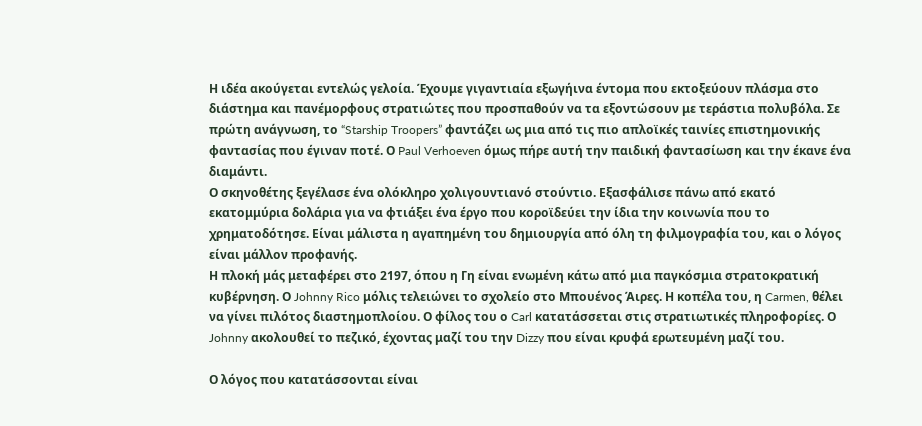Η ιδέα ακούγεται εντελώς γελοία. Έχουμε γιγαντιαία εξωγήινα έντομα που εκτοξεύουν πλάσμα στο διάστημα και πανέμορφους στρατιώτες που προσπαθούν να τα εξοντώσουν με τεράστια πολυβόλα. Σε πρώτη ανάγνωση, το “Starship Troopers” φαντάζει ως μια από τις πιο απλοϊκές ταινίες επιστημονικής φαντασίας που έγιναν ποτέ. Ο Paul Verhoeven όμως πήρε αυτή την παιδική φαντασίωση και την έκανε ένα διαμάντι.
Ο σκηνοθέτης ξεγέλασε ένα ολόκληρο χολιγουντιανό στούντιο. Εξασφάλισε πάνω από εκατό εκατομμύρια δολάρια για να φτιάξει ένα έργο που κοροϊδεύει την ίδια την κοινωνία που το χρηματοδότησε. Είναι μάλιστα η αγαπημένη του δημιουργία από όλη τη φιλμογραφία του, και ο λόγος είναι μάλλον προφανής.
Η πλοκή μάς μεταφέρει στο 2197, όπου η Γη είναι ενωμένη κάτω από μια παγκόσμια στρατοκρατική κυβέρνηση. Ο Johnny Rico μόλις τελειώνει το σχολείο στο Μπουένος Άιρες. Η κοπέλα του, η Carmen, θέλει να γίνει πιλότος διαστημοπλοίου. Ο φίλος του ο Carl κατατάσσεται στις στρατιωτικές πληροφορίες. Ο Johnny ακολουθεί το πεζικό, έχοντας μαζί του την Dizzy που είναι κρυφά ερωτευμένη μαζί του.

Ο λόγος που κατατάσσονται είναι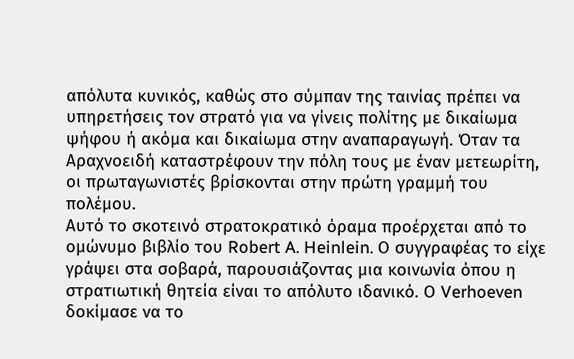απόλυτα κυνικός, καθώς στο σύμπαν της ταινίας πρέπει να υπηρετήσεις τον στρατό για να γίνεις πολίτης με δικαίωμα ψήφου ή ακόμα και δικαίωμα στην αναπαραγωγή. Όταν τα Αραχνοειδή καταστρέφουν την πόλη τους με έναν μετεωρίτη, οι πρωταγωνιστές βρίσκονται στην πρώτη γραμμή του πολέμου.
Αυτό το σκοτεινό στρατοκρατικό όραμα προέρχεται από το ομώνυμο βιβλίο του Robert A. Heinlein. Ο συγγραφέας το είχε γράψει στα σοβαρά, παρουσιάζοντας μια κοινωνία όπου η στρατιωτική θητεία είναι το απόλυτο ιδανικό. Ο Verhoeven δοκίμασε να το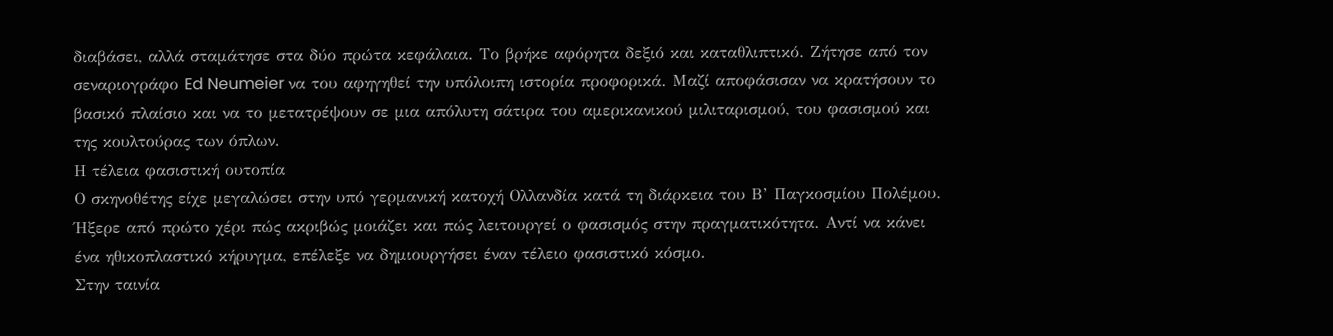διαβάσει, αλλά σταμάτησε στα δύο πρώτα κεφάλαια. Το βρήκε αφόρητα δεξιό και καταθλιπτικό. Ζήτησε από τον σεναριογράφο Ed Neumeier να του αφηγηθεί την υπόλοιπη ιστορία προφορικά. Μαζί αποφάσισαν να κρατήσουν το βασικό πλαίσιο και να το μετατρέψουν σε μια απόλυτη σάτιρα του αμερικανικού μιλιταρισμού, του φασισμού και της κουλτούρας των όπλων.
Η τέλεια φασιστική ουτοπία
Ο σκηνοθέτης είχε μεγαλώσει στην υπό γερμανική κατοχή Ολλανδία κατά τη διάρκεια του Β’ Παγκοσμίου Πολέμου. Ήξερε από πρώτο χέρι πώς ακριβώς μοιάζει και πώς λειτουργεί ο φασισμός στην πραγματικότητα. Αντί να κάνει ένα ηθικοπλαστικό κήρυγμα, επέλεξε να δημιουργήσει έναν τέλειο φασιστικό κόσμο.
Στην ταινία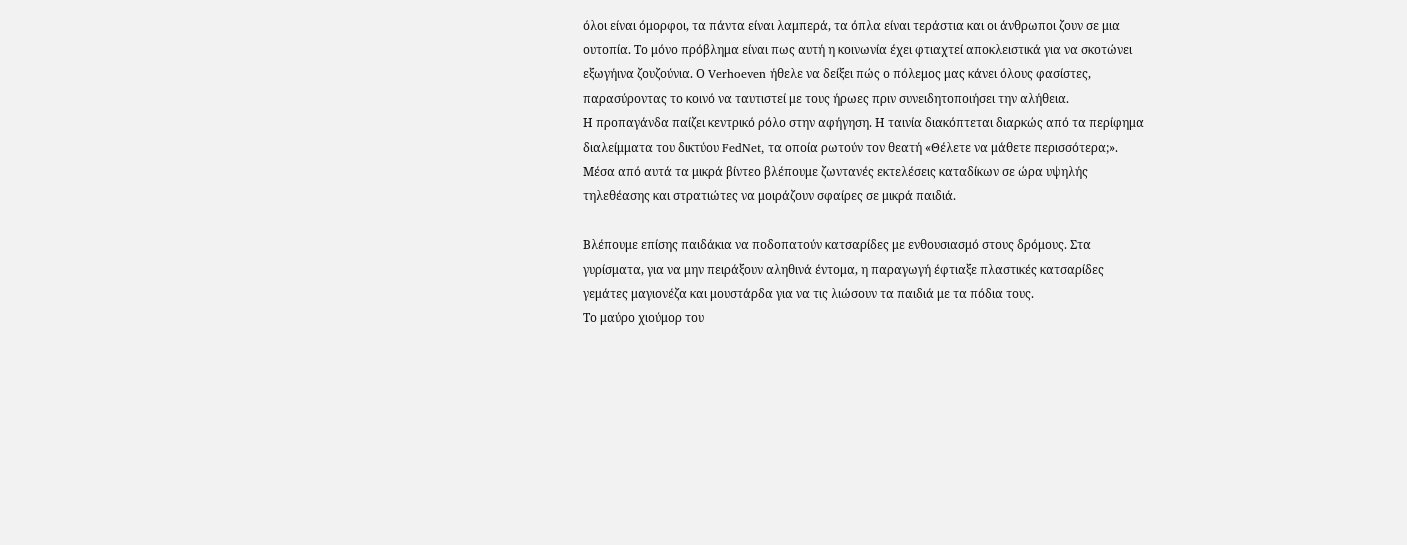όλοι είναι όμορφοι, τα πάντα είναι λαμπερά, τα όπλα είναι τεράστια και οι άνθρωποι ζουν σε μια ουτοπία. Το μόνο πρόβλημα είναι πως αυτή η κοινωνία έχει φτιαχτεί αποκλειστικά για να σκοτώνει εξωγήινα ζουζούνια. Ο Verhoeven ήθελε να δείξει πώς ο πόλεμος μας κάνει όλους φασίστες, παρασύροντας το κοινό να ταυτιστεί με τους ήρωες πριν συνειδητοποιήσει την αλήθεια.
Η προπαγάνδα παίζει κεντρικό ρόλο στην αφήγηση. Η ταινία διακόπτεται διαρκώς από τα περίφημα διαλείμματα του δικτύου FedNet, τα οποία ρωτούν τον θεατή «Θέλετε να μάθετε περισσότερα;». Μέσα από αυτά τα μικρά βίντεο βλέπουμε ζωντανές εκτελέσεις καταδίκων σε ώρα υψηλής τηλεθέασης και στρατιώτες να μοιράζουν σφαίρες σε μικρά παιδιά.

Βλέπουμε επίσης παιδάκια να ποδοπατούν κατσαρίδες με ενθουσιασμό στους δρόμους. Στα γυρίσματα, για να μην πειράξουν αληθινά έντομα, η παραγωγή έφτιαξε πλαστικές κατσαρίδες γεμάτες μαγιονέζα και μουστάρδα για να τις λιώσουν τα παιδιά με τα πόδια τους.
Το μαύρο χιούμορ του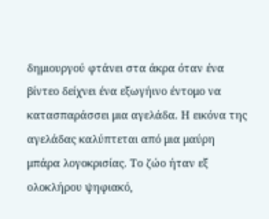δημιουργού φτάνει στα άκρα όταν ένα βίντεο δείχνει ένα εξωγήινο έντομο να κατασπαράσσει μια αγελάδα. Η εικόνα της αγελάδας καλύπτεται από μια μαύρη μπάρα λογοκρισίας. Το ζώο ήταν εξ ολοκλήρου ψηφιακό,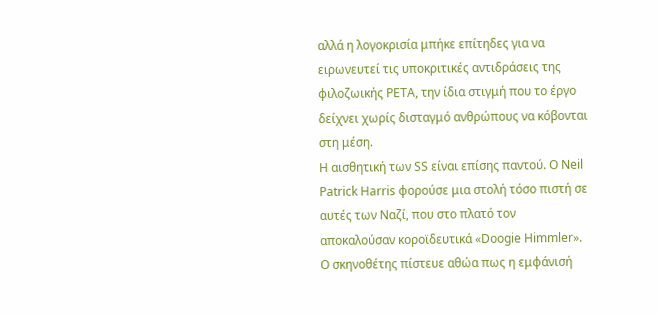αλλά η λογοκρισία μπήκε επίτηδες για να ειρωνευτεί τις υποκριτικές αντιδράσεις της φιλοζωικής PETA, την ίδια στιγμή που το έργο δείχνει χωρίς δισταγμό ανθρώπους να κόβονται στη μέση.
Η αισθητική των SS είναι επίσης παντού. Ο Neil Patrick Harris φορούσε μια στολή τόσο πιστή σε αυτές των Ναζί, που στο πλατό τον αποκαλούσαν κοροϊδευτικά «Doogie Himmler». Ο σκηνοθέτης πίστευε αθώα πως η εμφάνισή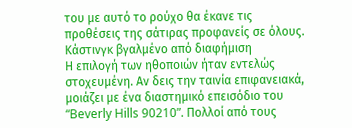του με αυτό το ρούχο θα έκανε τις προθέσεις της σάτιρας προφανείς σε όλους.
Κάστινγκ βγαλμένο από διαφήμιση
Η επιλογή των ηθοποιών ήταν εντελώς στοχευμένη. Αν δεις την ταινία επιφανειακά, μοιάζει με ένα διαστημικό επεισόδιο του “Beverly Hills 90210”. Πολλοί από τους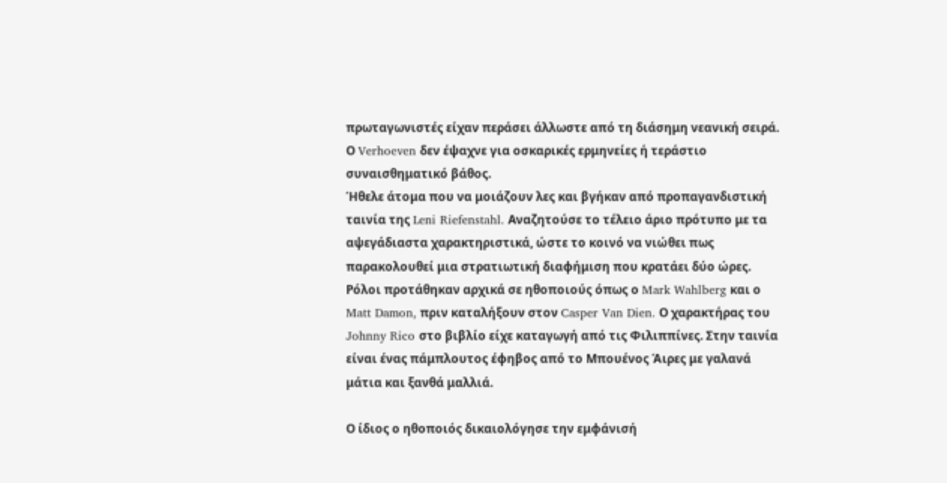πρωταγωνιστές είχαν περάσει άλλωστε από τη διάσημη νεανική σειρά. Ο Verhoeven δεν έψαχνε για οσκαρικές ερμηνείες ή τεράστιο συναισθηματικό βάθος.
Ήθελε άτομα που να μοιάζουν λες και βγήκαν από προπαγανδιστική ταινία της Leni Riefenstahl. Αναζητούσε το τέλειο άριο πρότυπο με τα αψεγάδιαστα χαρακτηριστικά, ώστε το κοινό να νιώθει πως παρακολουθεί μια στρατιωτική διαφήμιση που κρατάει δύο ώρες.
Ρόλοι προτάθηκαν αρχικά σε ηθοποιούς όπως ο Mark Wahlberg και ο Matt Damon, πριν καταλήξουν στον Casper Van Dien. Ο χαρακτήρας του Johnny Rico στο βιβλίο είχε καταγωγή από τις Φιλιππίνες. Στην ταινία είναι ένας πάμπλουτος έφηβος από το Μπουένος Άιρες με γαλανά μάτια και ξανθά μαλλιά.

Ο ίδιος ο ηθοποιός δικαιολόγησε την εμφάνισή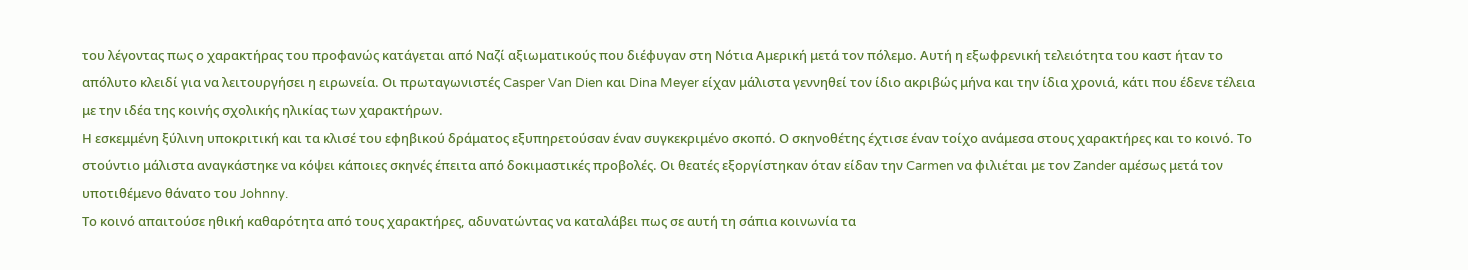του λέγοντας πως ο χαρακτήρας του προφανώς κατάγεται από Ναζί αξιωματικούς που διέφυγαν στη Νότια Αμερική μετά τον πόλεμο. Αυτή η εξωφρενική τελειότητα του καστ ήταν το απόλυτο κλειδί για να λειτουργήσει η ειρωνεία. Οι πρωταγωνιστές Casper Van Dien και Dina Meyer είχαν μάλιστα γεννηθεί τον ίδιο ακριβώς μήνα και την ίδια χρονιά, κάτι που έδενε τέλεια με την ιδέα της κοινής σχολικής ηλικίας των χαρακτήρων.
Η εσκεμμένη ξύλινη υποκριτική και τα κλισέ του εφηβικού δράματος εξυπηρετούσαν έναν συγκεκριμένο σκοπό. Ο σκηνοθέτης έχτισε έναν τοίχο ανάμεσα στους χαρακτήρες και το κοινό. Το στούντιο μάλιστα αναγκάστηκε να κόψει κάποιες σκηνές έπειτα από δοκιμαστικές προβολές. Οι θεατές εξοργίστηκαν όταν είδαν την Carmen να φιλιέται με τον Zander αμέσως μετά τον υποτιθέμενο θάνατο του Johnny.
Το κοινό απαιτούσε ηθική καθαρότητα από τους χαρακτήρες, αδυνατώντας να καταλάβει πως σε αυτή τη σάπια κοινωνία τα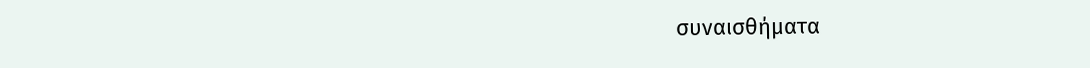συναισθήματα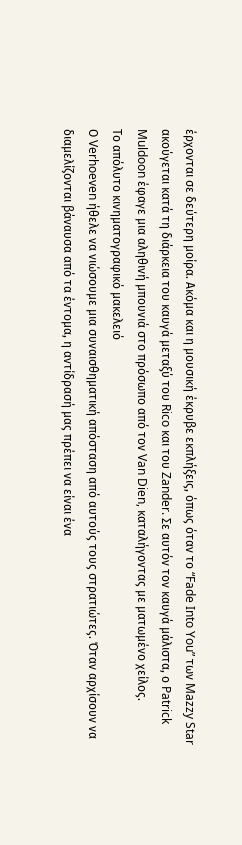έρχονται σε δεύτερη μοίρα. Ακόμα και η μουσική έκρυβε εκπλήξεις, όπως όταν το “Fade Into You” των Mazzy Star ακούγεται κατά τη διάρκεια του καυγά μεταξύ του Rico και του Zander. Σε αυτόν τον καυγά μάλιστα, ο Patrick Muldoon έφαγε μια αληθινή μπουνιά στο πρόσωπο από τον Van Dien, καταλήγοντας με ματωμένο χείλος.
Το απόλυτο κινηματογραφικό μακελειό
Ο Verhoeven ήθελε να νιώσουμε μια συναισθηματική απόσταση από αυτούς τους στρατιώτες. Όταν αρχίσουν να διαμελίζονται βάναυσα από τα έντομα, η αντίδρασή μας πρέπει να είναι ένα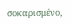σοκαρισμένο,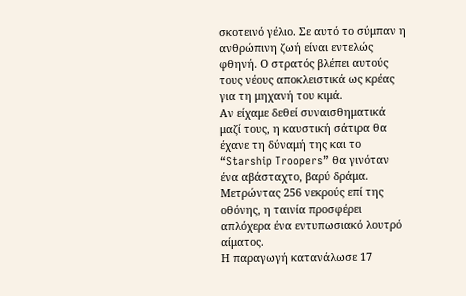σκοτεινό γέλιο. Σε αυτό το σύμπαν η ανθρώπινη ζωή είναι εντελώς φθηνή. Ο στρατός βλέπει αυτούς τους νέους αποκλειστικά ως κρέας για τη μηχανή του κιμά.
Αν είχαμε δεθεί συναισθηματικά μαζί τους, η καυστική σάτιρα θα έχανε τη δύναμή της και το “Starship Troopers” θα γινόταν ένα αβάσταχτο, βαρύ δράμα. Μετρώντας 256 νεκρούς επί της οθόνης, η ταινία προσφέρει απλόχερα ένα εντυπωσιακό λουτρό αίματος.
Η παραγωγή κατανάλωσε 17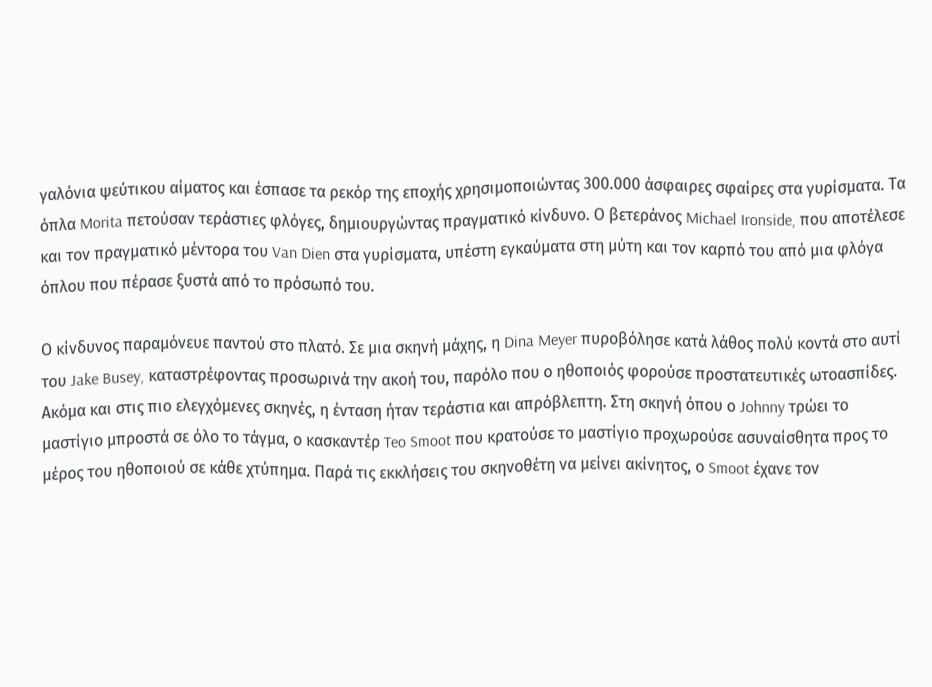γαλόνια ψεύτικου αίματος και έσπασε τα ρεκόρ της εποχής χρησιμοποιώντας 300.000 άσφαιρες σφαίρες στα γυρίσματα. Τα όπλα Morita πετούσαν τεράστιες φλόγες, δημιουργώντας πραγματικό κίνδυνο. Ο βετεράνος Michael Ironside, που αποτέλεσε και τον πραγματικό μέντορα του Van Dien στα γυρίσματα, υπέστη εγκαύματα στη μύτη και τον καρπό του από μια φλόγα όπλου που πέρασε ξυστά από το πρόσωπό του.

Ο κίνδυνος παραμόνευε παντού στο πλατό. Σε μια σκηνή μάχης, η Dina Meyer πυροβόλησε κατά λάθος πολύ κοντά στο αυτί του Jake Busey, καταστρέφοντας προσωρινά την ακοή του, παρόλο που ο ηθοποιός φορούσε προστατευτικές ωτοασπίδες.
Ακόμα και στις πιο ελεγχόμενες σκηνές, η ένταση ήταν τεράστια και απρόβλεπτη. Στη σκηνή όπου ο Johnny τρώει το μαστίγιο μπροστά σε όλο το τάγμα, ο κασκαντέρ Teo Smoot που κρατούσε το μαστίγιο προχωρούσε ασυναίσθητα προς το μέρος του ηθοποιού σε κάθε χτύπημα. Παρά τις εκκλήσεις του σκηνοθέτη να μείνει ακίνητος, ο Smoot έχανε τον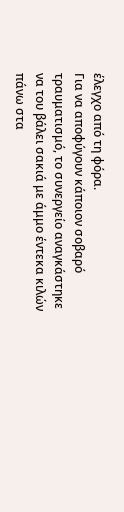έλεγχο από τη φόρα.
Για να αποφύγουν κάποιον σοβαρό τραυματισμό, το συνεργείο αναγκάστηκε να του βάλει σακιά με άμμο έντεκα κιλών πάνω στα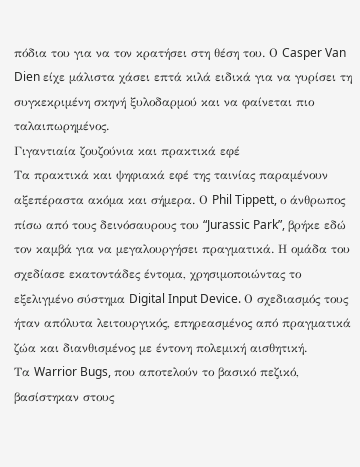πόδια του για να τον κρατήσει στη θέση του. Ο Casper Van Dien είχε μάλιστα χάσει επτά κιλά ειδικά για να γυρίσει τη συγκεκριμένη σκηνή ξυλοδαρμού και να φαίνεται πιο ταλαιπωρημένος.
Γιγαντιαία ζουζούνια και πρακτικά εφέ
Τα πρακτικά και ψηφιακά εφέ της ταινίας παραμένουν αξεπέραστα ακόμα και σήμερα. Ο Phil Tippett, ο άνθρωπος πίσω από τους δεινόσαυρους του “Jurassic Park”, βρήκε εδώ τον καμβά για να μεγαλουργήσει πραγματικά. Η ομάδα του σχεδίασε εκατοντάδες έντομα, χρησιμοποιώντας το εξελιγμένο σύστημα Digital Input Device. Ο σχεδιασμός τους ήταν απόλυτα λειτουργικός, επηρεασμένος από πραγματικά ζώα και διανθισμένος με έντονη πολεμική αισθητική.
Τα Warrior Bugs, που αποτελούν το βασικό πεζικό, βασίστηκαν στους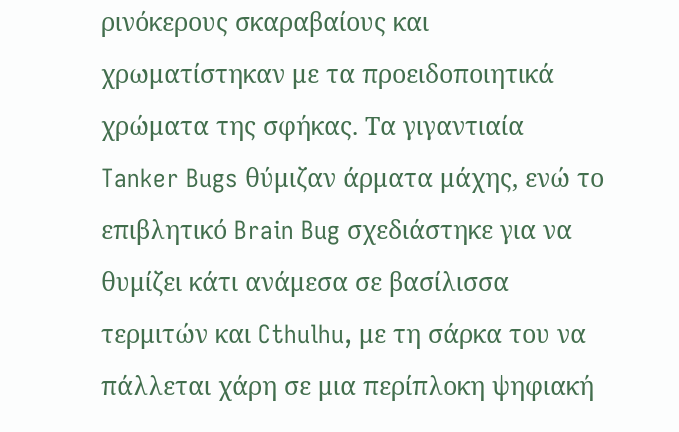ρινόκερους σκαραβαίους και χρωματίστηκαν με τα προειδοποιητικά χρώματα της σφήκας. Τα γιγαντιαία Tanker Bugs θύμιζαν άρματα μάχης, ενώ το επιβλητικό Brain Bug σχεδιάστηκε για να θυμίζει κάτι ανάμεσα σε βασίλισσα τερμιτών και Cthulhu, με τη σάρκα του να πάλλεται χάρη σε μια περίπλοκη ψηφιακή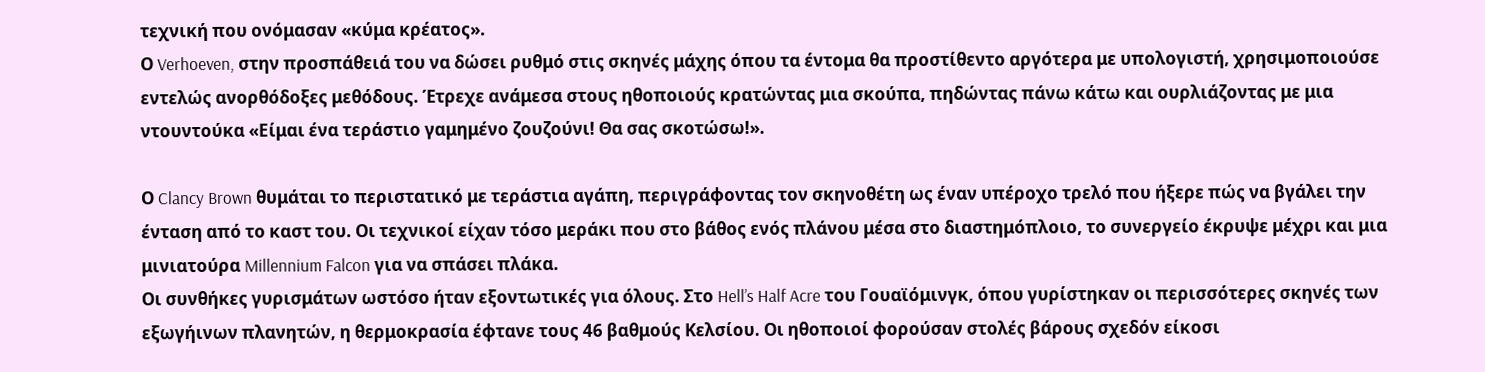τεχνική που ονόμασαν «κύμα κρέατος».
Ο Verhoeven, στην προσπάθειά του να δώσει ρυθμό στις σκηνές μάχης όπου τα έντομα θα προστίθεντο αργότερα με υπολογιστή, χρησιμοποιούσε εντελώς ανορθόδοξες μεθόδους. Έτρεχε ανάμεσα στους ηθοποιούς κρατώντας μια σκούπα, πηδώντας πάνω κάτω και ουρλιάζοντας με μια ντουντούκα «Είμαι ένα τεράστιο γαμημένο ζουζούνι! Θα σας σκοτώσω!».

Ο Clancy Brown θυμάται το περιστατικό με τεράστια αγάπη, περιγράφοντας τον σκηνοθέτη ως έναν υπέροχο τρελό που ήξερε πώς να βγάλει την ένταση από το καστ του. Οι τεχνικοί είχαν τόσο μεράκι που στο βάθος ενός πλάνου μέσα στο διαστημόπλοιο, το συνεργείο έκρυψε μέχρι και μια μινιατούρα Millennium Falcon για να σπάσει πλάκα.
Οι συνθήκες γυρισμάτων ωστόσο ήταν εξοντωτικές για όλους. Στο Hell’s Half Acre του Γουαϊόμινγκ, όπου γυρίστηκαν οι περισσότερες σκηνές των εξωγήινων πλανητών, η θερμοκρασία έφτανε τους 46 βαθμούς Κελσίου. Οι ηθοποιοί φορούσαν στολές βάρους σχεδόν είκοσι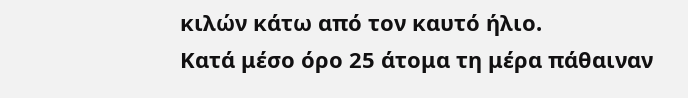κιλών κάτω από τον καυτό ήλιο.
Κατά μέσο όρο 25 άτομα τη μέρα πάθαιναν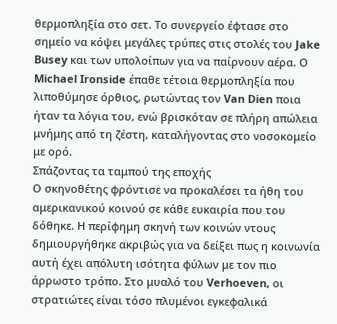θερμοπληξία στο σετ. Το συνεργείο έφτασε στο σημείο να κόψει μεγάλες τρύπες στις στολές του Jake Busey και των υπολοίπων για να παίρνουν αέρα. Ο Michael Ironside έπαθε τέτοια θερμοπληξία που λιποθύμησε όρθιος, ρωτώντας τον Van Dien ποια ήταν τα λόγια του, ενώ βρισκόταν σε πλήρη απώλεια μνήμης από τη ζέστη, καταλήγοντας στο νοσοκομείο με ορό.
Σπάζοντας τα ταμπού της εποχής
Ο σκηνοθέτης φρόντισε να προκαλέσει τα ήθη του αμερικανικού κοινού σε κάθε ευκαιρία που του δόθηκε. Η περίφημη σκηνή των κοινών ντους δημιουργήθηκε ακριβώς για να δείξει πως η κοινωνία αυτή έχει απόλυτη ισότητα φύλων με τον πιο άρρωστο τρόπο. Στο μυαλό του Verhoeven, οι στρατιώτες είναι τόσο πλυμένοι εγκεφαλικά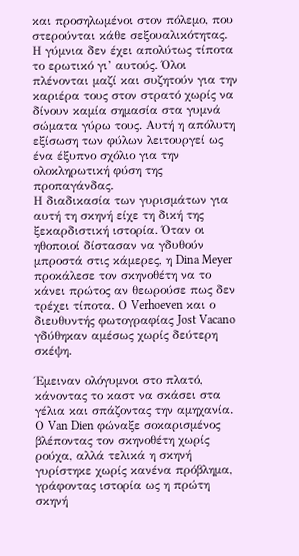και προσηλωμένοι στον πόλεμο, που στερούνται κάθε σεξουαλικότητας.
Η γύμνια δεν έχει απολύτως τίποτα το ερωτικό γι’ αυτούς. Όλοι πλένονται μαζί και συζητούν για την καριέρα τους στον στρατό χωρίς να δίνουν καμία σημασία στα γυμνά σώματα γύρω τους. Αυτή η απόλυτη εξίσωση των φύλων λειτουργεί ως ένα έξυπνο σχόλιο για την ολοκληρωτική φύση της προπαγάνδας.
Η διαδικασία των γυρισμάτων για αυτή τη σκηνή είχε τη δική της ξεκαρδιστική ιστορία. Όταν οι ηθοποιοί δίστασαν να γδυθούν μπροστά στις κάμερες, η Dina Meyer προκάλεσε τον σκηνοθέτη να το κάνει πρώτος αν θεωρούσε πως δεν τρέχει τίποτα. Ο Verhoeven και ο διευθυντής φωτογραφίας Jost Vacano γδύθηκαν αμέσως χωρίς δεύτερη σκέψη.

Έμειναν ολόγυμνοι στο πλατό, κάνοντας το καστ να σκάσει στα γέλια και σπάζοντας την αμηχανία. Ο Van Dien φώναξε σοκαρισμένος βλέποντας τον σκηνοθέτη χωρίς ρούχα, αλλά τελικά η σκηνή γυρίστηκε χωρίς κανένα πρόβλημα, γράφοντας ιστορία ως η πρώτη σκηνή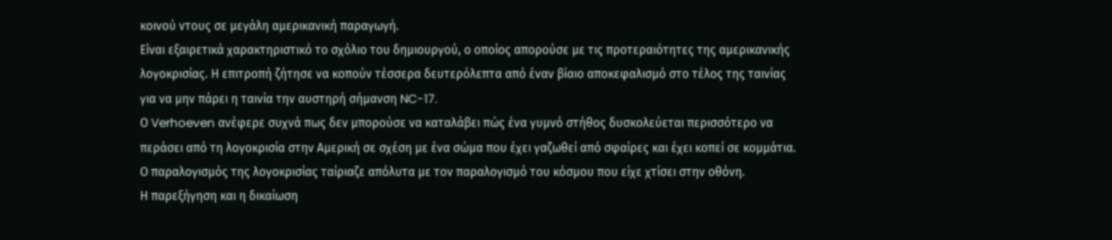κοινού ντους σε μεγάλη αμερικανική παραγωγή.
Είναι εξαιρετικά χαρακτηριστικό το σχόλιο του δημιουργού, ο οποίος απορούσε με τις προτεραιότητες της αμερικανικής λογοκρισίας. Η επιτροπή ζήτησε να κοπούν τέσσερα δευτερόλεπτα από έναν βίαιο αποκεφαλισμό στο τέλος της ταινίας για να μην πάρει η ταινία την αυστηρή σήμανση NC-17.
Ο Verhoeven ανέφερε συχνά πως δεν μπορούσε να καταλάβει πώς ένα γυμνό στήθος δυσκολεύεται περισσότερο να περάσει από τη λογοκρισία στην Αμερική σε σχέση με ένα σώμα που έχει γαζωθεί από σφαίρες και έχει κοπεί σε κομμάτια. Ο παραλογισμός της λογοκρισίας ταίριαζε απόλυτα με τον παραλογισμό του κόσμου που είχε χτίσει στην οθόνη.
Η παρεξήγηση και η δικαίωση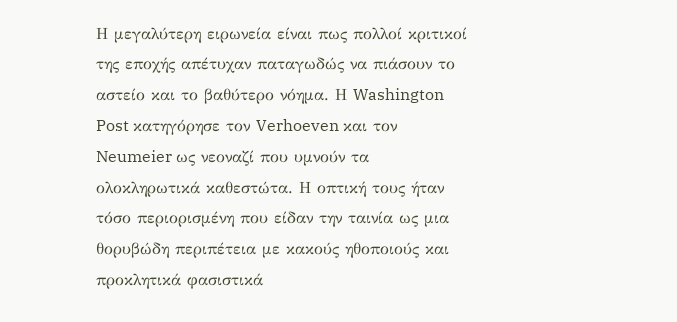Η μεγαλύτερη ειρωνεία είναι πως πολλοί κριτικοί της εποχής απέτυχαν παταγωδώς να πιάσουν το αστείο και το βαθύτερο νόημα. Η Washington Post κατηγόρησε τον Verhoeven και τον Neumeier ως νεοναζί που υμνούν τα ολοκληρωτικά καθεστώτα. Η οπτική τους ήταν τόσο περιορισμένη που είδαν την ταινία ως μια θορυβώδη περιπέτεια με κακούς ηθοποιούς και προκλητικά φασιστικά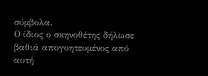σύμβολα.
Ο ίδιος ο σκηνοθέτης δήλωσε βαθιά απογοητευμένος από αυτή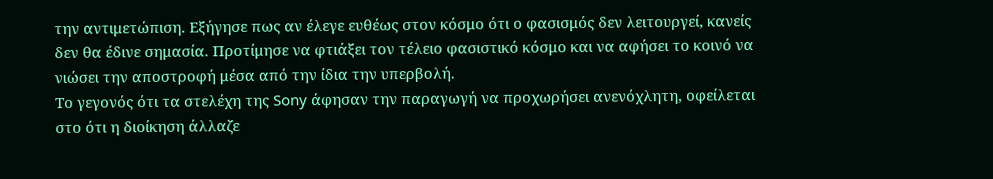την αντιμετώπιση. Εξήγησε πως αν έλεγε ευθέως στον κόσμο ότι ο φασισμός δεν λειτουργεί, κανείς δεν θα έδινε σημασία. Προτίμησε να φτιάξει τον τέλειο φασιστικό κόσμο και να αφήσει το κοινό να νιώσει την αποστροφή μέσα από την ίδια την υπερβολή.
Το γεγονός ότι τα στελέχη της Sony άφησαν την παραγωγή να προχωρήσει ανενόχλητη, οφείλεται στο ότι η διοίκηση άλλαζε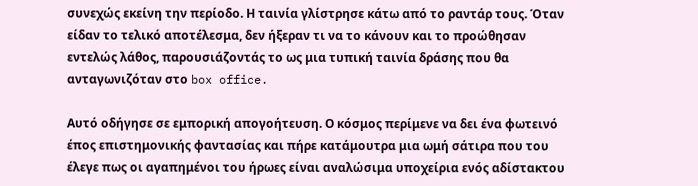συνεχώς εκείνη την περίοδο. Η ταινία γλίστρησε κάτω από το ραντάρ τους. Όταν είδαν το τελικό αποτέλεσμα, δεν ήξεραν τι να το κάνουν και το προώθησαν εντελώς λάθος, παρουσιάζοντάς το ως μια τυπική ταινία δράσης που θα ανταγωνιζόταν στο box office.

Αυτό οδήγησε σε εμπορική απογοήτευση. Ο κόσμος περίμενε να δει ένα φωτεινό έπος επιστημονικής φαντασίας και πήρε κατάμουτρα μια ωμή σάτιρα που του έλεγε πως οι αγαπημένοι του ήρωες είναι αναλώσιμα υποχείρια ενός αδίστακτου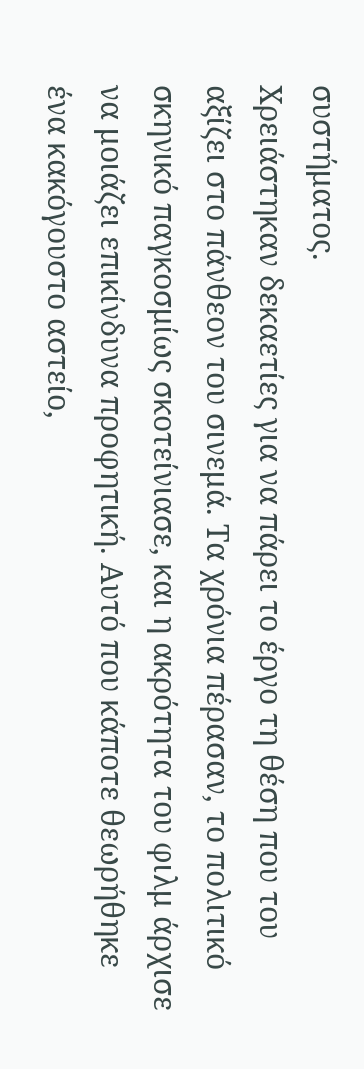συστήματος.
Χρειάστηκαν δεκαετίες για να πάρει το έργο τη θέση που του αξίζει στο πάνθεον του σινεμά. Τα χρόνια πέρασαν, το πολιτικό σκηνικό παγκοσμίως σκοτείνιασε, και η ακρότητα του φιλμ άρχισε να μοιάζει επικίνδυνα προφητική. Αυτό που κάποτε θεωρήθηκε ένα κακόγουστο αστείο,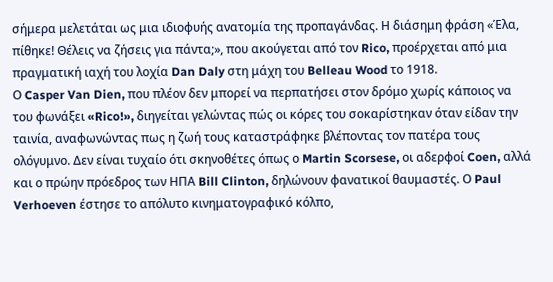σήμερα μελετάται ως μια ιδιοφυής ανατομία της προπαγάνδας. Η διάσημη φράση «Έλα, πίθηκε! Θέλεις να ζήσεις για πάντα;», που ακούγεται από τον Rico, προέρχεται από μια πραγματική ιαχή του λοχία Dan Daly στη μάχη του Belleau Wood το 1918.
Ο Casper Van Dien, που πλέον δεν μπορεί να περπατήσει στον δρόμο χωρίς κάποιος να του φωνάξει «Rico!», διηγείται γελώντας πώς οι κόρες του σοκαρίστηκαν όταν είδαν την ταινία, αναφωνώντας πως η ζωή τους καταστράφηκε βλέποντας τον πατέρα τους ολόγυμνο. Δεν είναι τυχαίο ότι σκηνοθέτες όπως ο Martin Scorsese, οι αδερφοί Coen, αλλά και ο πρώην πρόεδρος των ΗΠΑ Bill Clinton, δηλώνουν φανατικοί θαυμαστές. Ο Paul Verhoeven έστησε το απόλυτο κινηματογραφικό κόλπο,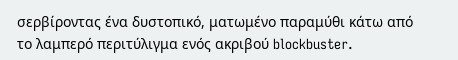σερβίροντας ένα δυστοπικό, ματωμένο παραμύθι κάτω από το λαμπερό περιτύλιγμα ενός ακριβού blockbuster.